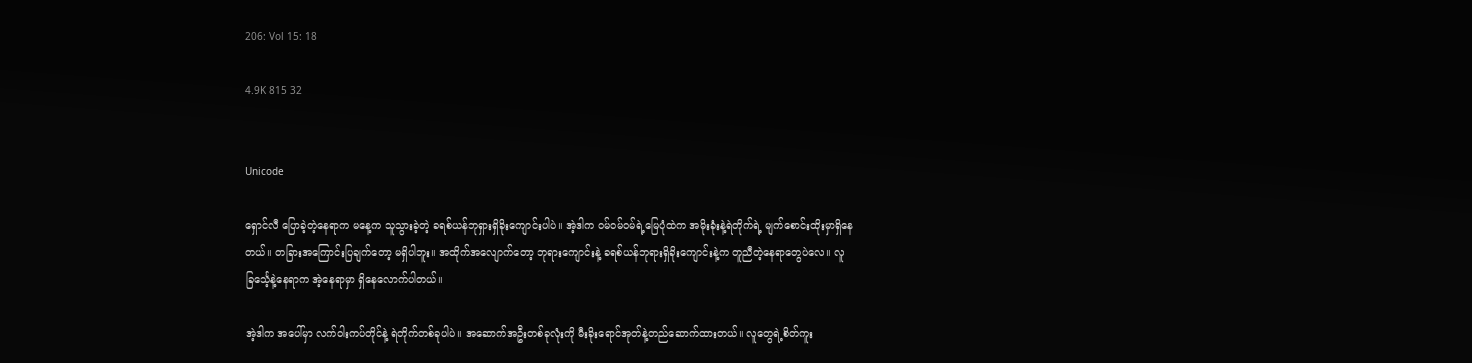206: Vol 15: 18

4.9K 815 32


Unicode

ရှောင်လီ ပြောခဲ့တဲ့နေရာက မနေ့က သူသွားခဲ့တဲ့ ခရစ်ယန်ဘုရှားရှိခိုးကျောင်းပါပဲ။ အဲ့ဒါက ဝမ်ဝမ်ဝမ်ရဲ့မြေပုံထဲက အမိုးခုံးနဲ့ရဲတိုက်ရဲ့ မျက်စောင်းထိုးမှာရှိနေတယ်။ တခြားအကြောင်းပြချက်တော့ မရှိပါဘူး။ အထိုက်အလျောက်တော့ ဘုရားကျောင်းနဲ့ ခရစ်ယန်ဘုရားရှိခိုးကျောင်းနဲ့က တူညီတဲ့နေရာတွေပဲလေ။ လူခြင်္သေ့နဲ့နေရာက အဲ့နေရာမှာ ရှိနေလောက်ပါတယ်။

အဲ့ဒါက အပေါ်မှာ လက်ဝါးကပ်တိုင်နဲ့ ရဲတိုက်တစ်ခုပါပဲ။ အဆောက်အဦးတစ်ခုလုံးကို မီးခိုးရောင်အုတ်နဲ့တည်ဆောက်ထားတယ်။ လူတွေရဲ့စိတ်ကူး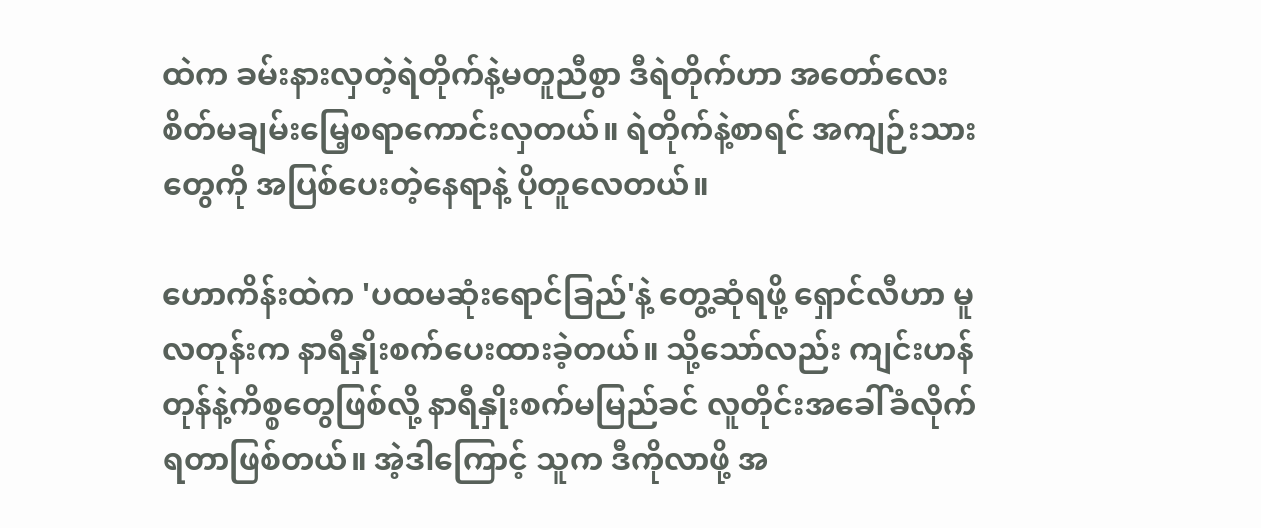ထဲက ခမ်းနားလှတဲ့ရဲတိုက်နဲ့မတူညီစွာ ဒီရဲတိုက်ဟာ အတော်လေး စိတ်မချမ်းမြေ့စရာကောင်းလှတယ်။ ရဲတိုက်နဲ့စာရင် အကျဉ်းသားတွေကို အပြစ်ပေးတဲ့နေရာနဲ့ ပိုတူလေတယ်။

ဟောကိန်းထဲက 'ပထမဆုံးရောင်ခြည်'နဲ့ တွေ့ဆုံရဖို့ ရှောင်လီဟာ မူလတုန်းက နာရီနှိုးစက်ပေးထားခဲ့တယ်။ သို့သော်လည်း ကျင်းဟန်တုန်နဲ့ကိစ္စတွေဖြစ်လို့ နာရီနှိုးစက်မမြည်ခင် လူတိုင်းအခေါ်ခံလိုက်ရတာဖြစ်တယ်။ အဲ့ဒါကြောင့် သူက ဒီကိုလာဖို့ အ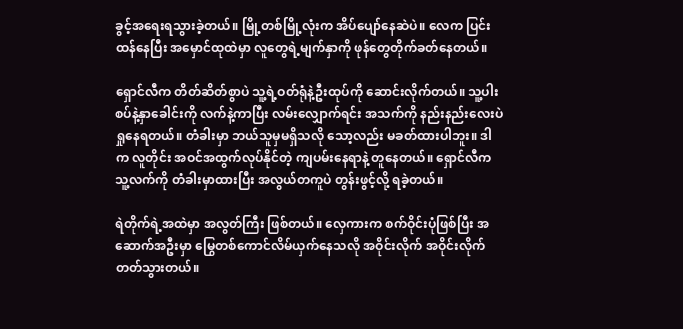ခွင့်အရေးရသွားခဲ့တယ်။ မြို့တစ်မြို့လုံးက အိပ်ပျော်နေဆဲပဲ။ လေက ပြင်းထန်နေပြီး အမှောင်ထုထဲမှာ လူတွေရဲ့မျက်နှာကို ဖုန်တွေတိုက်ခတ်နေတယ်။

ရှောင်လီက တိတ်ဆိတ်စွာပဲ သူ့ရဲ့ဝတ်ရုံနဲ့ဦးထုပ်ကို ဆောင်းလိုက်တယ်။ သူ့ပါးစပ်နဲ့နှာခေါင်းကို လက်နဲ့ကာပြီး လမ်းလျှောက်ရင်း အသက်ကို နည်းနည်းလေးပဲ ရှုနေရတယ်။ တံခါးမှာ ဘယ်သူမှမရှိသလို သော့လည်း မခတ်ထားပါဘူး။ ဒါက လူတိုင်း အဝင်အထွက်လုပ်နိုင်တဲ့ ကျပမ်းနေရာနဲ့ တူနေတယ်။ ရှောင်လီက သူ့လက်ကို တံခါးမှာထားပြီး အလွယ်တကူပဲ တွန်းဖွင့်လို့ ရခဲ့တယ်။

ရဲတိုက်ရဲ့အထဲမှာ အလွတ်ကြီး ဖြစ်တယ်။ လှေကားက စက်ဝိုင်းပုံဖြစ်ပြီး အဆောက်အဦးမှာ မြွေတစ်ကောင်လိမ်ယှက်နေသလို အဝိုင်းလိုက် အဝိုင်းလိုက် တတ်သွားတယ်။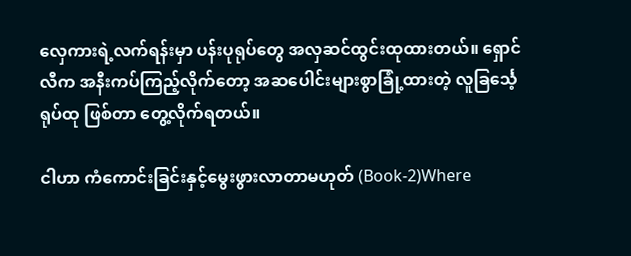လှေကားရဲ့လက်ရန်းမှာ ပန်းပုရုပ်တွေ အလှဆင်ထွင်းထုထားတယ်။ ရှောင်လီက အနီးကပ်ကြည့်လိုက်တော့ အဆပေါင်းများစွာခြုံ့ထားတဲ့ လူခြင်္သေ့ရုပ်ထု ဖြစ်တာ တွေ့လိုက်ရတယ်။

ငါဟာ ကံကောင်းခြင်းနှင့်မွေးဖွားလာတာမဟုတ် (Book-2)Where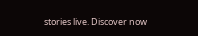stories live. Discover now